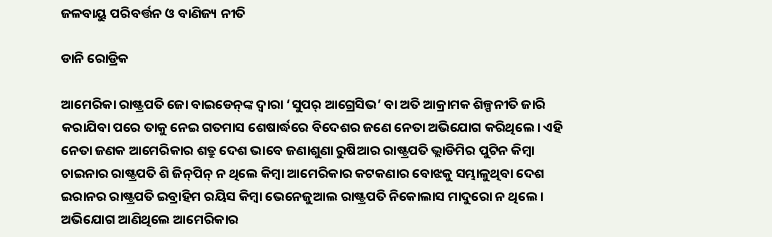ଜଳବାୟୁ ପରିବର୍ତ୍ତନ ଓ ବାଣିଜ୍ୟ ନୀତି

ଡାନି ରୋଡ୍ରିକ

ଆମେରିକା ରାଷ୍ଟ୍ରପତି ଜୋ ବାଇଡେନ୍‌ଙ୍କ ଦ୍ୱାରା ‘ସୁପର୍‌ ଆଗ୍ରେସିଭ’ ବା ଅତି ଆକ୍ରାମକ ଶିଳ୍ପନୀତି ଜାରି କରାଯିବା ପରେ ତାକୁ ନେଇ ଗତମାସ ଶେଷାର୍ଦ୍ଧରେ ବିଦେଶର ଜଣେ ନେତା ଅଭିଯୋଗ କରିଥିଲେ। ଏହି ନେତା ଜଣକ ଆମେରିକାର ଶତ୍ରୁ ଦେଶ ଭାବେ ଜଣାଶୁଣା ରୁଷିଆର ରାଷ୍ଟ୍ରପତି ଭ୍ଲାଡିମିର ପୁଟିନ କିମ୍ବା ଚାଇନାର ରାଷ୍ଟ୍ରପତି ଶି ଜିନ୍‌ପିନ୍‌ ନ ଥିଲେ କିମ୍ବା ଆମେରିକାର କଟକଣାର ବୋଝକୁ ସମ୍ଭାଳୁଥିବା ଦେଶ ଇରାନର ରାଷ୍ଟ୍ରପତି ଇବ୍ରାହିମ ରୟିସ କିମ୍ବା ଭେନେଜୁଆଲ ରାଷ୍ଟ୍ରପତି ନିକୋଲାସ ମାଦୁରୋ ନ ଥିଲେ। ଅଭିଯୋଗ ଆଣିଥିଲେ ଆମେରିକାର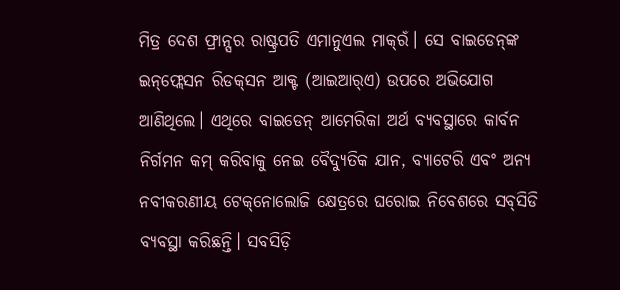ମିତ୍ର ଦେଶ ଫ୍ରାନ୍ସର ରାଷ୍ଟ୍ରପତି ଏମାନୁଏଲ ମାକ୍‌ରଁ। ସେ ବାଇଡେନ୍‌ଙ୍କ ଇନ୍‌ଫ୍ଲେସନ ରିଡକ୍‌ସନ ଆକ୍ଟ (ଆଇଆର୍‌ଏ) ଉପରେ ଅଭିଯୋଗ ଆଣିଥିଲେ। ଏଥିରେ ବାଇଡେନ୍‌ ଆମେରିକା ଅର୍ଥ ବ୍ୟବସ୍ଥାରେ କାର୍ବନ ନିର୍ଗମନ କମ୍‌ କରିବାକୁ ନେଇ ବୈଦ୍ୟୁତିକ ଯାନ, ବ୍ୟାଟେରି ଏବଂ ଅନ୍ୟ ନବୀକରଣୀୟ ଟେକ୍‌ନୋଲୋଜି କ୍ଷେତ୍ରରେ ଘରୋଇ ନିବେଶରେ ସବ୍‌ସିଡି ବ୍ୟବସ୍ଥା କରିଛନ୍ତି। ସବସିଡ଼ି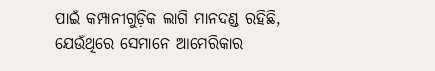ପାଇଁ କମ୍ପାନୀଗୁଡ଼ିକ ଲାଗି ମାନଦଣ୍ଡ ରହିଛି, ଯେଉଁଥିରେ ସେମାନେ ଆମେରିକାର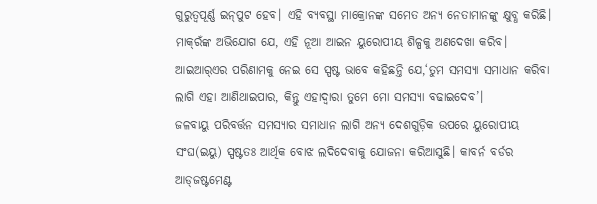ଗୁରୁତ୍ୱପୂର୍ଣ୍ଣ ଇନ୍‌ପୁଟ ହେବ। ଏହି ବ୍ୟବସ୍ଥା ମାକ୍ରୋନଙ୍କ ସମେତ ଅନ୍ୟ ନେତାମାନଙ୍କୁ କ୍ଷୁବ୍ଧ କରିଛି। ମାକ୍‌ରଁଙ୍କ ଅଭିଯୋଗ ଯେ, ଏହି ନୂଆ ଆଇନ ୟୁରୋପୀୟ ଶିଳ୍ପକୁ ଅଣଦେଖା କରିବ। ଆଇଆର୍‌ଏର ପରିଣାମକୁ ନେଇ ସେ ସ୍ପଷ୍ଟ ଭାବେ କହିଛନ୍ତି ଯେ,‘ତୁମ ସମସ୍ୟା ସମାଧାନ କରିବା ଲାଗି ଏହା ଆଣିଥାଇପାର, କିନ୍ତୁ ଏହାଦ୍ୱାରା ତୁମେ ମୋ ସମସ୍ୟା ବଢାଇଦେବ’।
ଜଳବାୟୁ ପରିବର୍ତ୍ତନ ସମସ୍ୟାର ସମାଧାନ ଲାଗି ଅନ୍ୟ ଦେଶଗୁଡ଼ିକ ଉପରେ ୟୁରୋପୀୟ ସଂଘ(ଇୟୁ) ସ୍ପଷ୍ଟତଃ ଆର୍ଥିକ ବୋଝ ଲଦିଦେବାକୁ ଯୋଜନା କରିଆସୁଛି। କାବର୍ନ ବର୍ଡର ଆଡ୍‌ଜଷ୍ଟମେଣ୍ଟ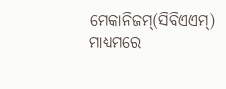ମେକାନିଜମ୍‌(ସିବିଏଏମ୍‌) ମାଧ୍ୟମରେ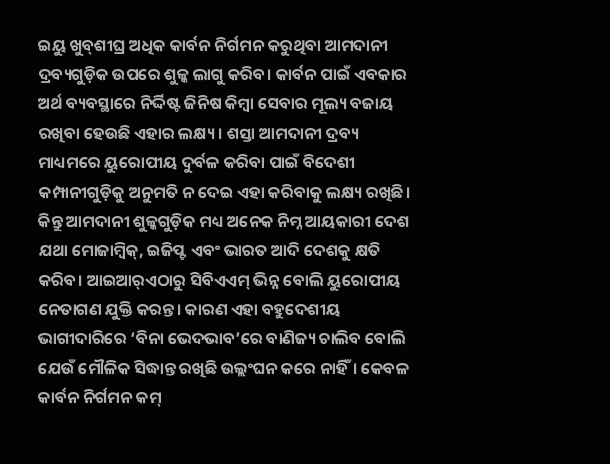ଇୟୁ ଖୁବ୍‌ଶୀଘ୍ର ଅଧିକ କାର୍ବନ ନିର୍ଗମନ କରୁଥିବା ଆମଦାନୀ ଦ୍ରବ୍ୟଗୁଡ଼ିକ ଉପରେ ଶୁଳ୍କ ଲାଗୁ କରିବ। କାର୍ବନ ପାଇଁ ଏବକାର ଅର୍ଥ ବ୍ୟବସ୍ଥାରେ ନିର୍ଦ୍ଦିଷ୍ଟ ଜିନିଷ କିମ୍ବା ସେବାର ମୂଲ୍ୟ ବଜାୟ ରଖିବା ହେଉଛି ଏହାର ଲକ୍ଷ୍ୟ। ଶସ୍ତା ଆମଦାନୀ ଦ୍ରବ୍ୟ ମାଧ୍ୟମରେ ୟୁରୋପୀୟ ଦୁର୍ବଳ କରିବା ପାଇଁ ବିଦେଶୀ କମ୍ପାନୀଗୁଡ଼ିକୁ ଅନୁମତି ନ ଦେଇ ଏହା କରିବାକୁ ଲକ୍ଷ୍ୟ ରଖିଛି। କିନ୍ତୁ ଆମଦାନୀ ଶୁଳ୍କଗୁଡ଼ିକ ମଧ୍ୟ ଅନେକ ନିମ୍ନ ଆୟକାରୀ ଦେଶ ଯଥା ମୋଜାମ୍ବିକ୍‌, ଇଜିପ୍ଟ ଏବଂ ଭାରତ ଆଦି ଦେଶକୁ କ୍ଷତି କରିବ। ଆଇଆର୍‌ଏଠାରୁ ସିବିଏଏମ୍‌ ଭିନ୍ନ ବୋଲି ୟୁରୋପୀୟ ନେତାଗଣ ଯୁକ୍ତି କରନ୍ତ। କାରଣ ଏହା ବହୁଦେଶୀୟ ଭାଗୀଦାରିରେ ‘ବିନା ଭେଦଭାବ’ରେ ବାଣିଜ୍ୟ ଚାଲିବ ବୋଲି ଯେଉଁ ମୌଳିକ ସିଦ୍ଧାନ୍ତ ରଖିଛି ଉଲ୍ଲଂଘନ କରେ ନାହିଁ। କେବଳ କାର୍ବନ ନିର୍ଗମନ କମ୍‌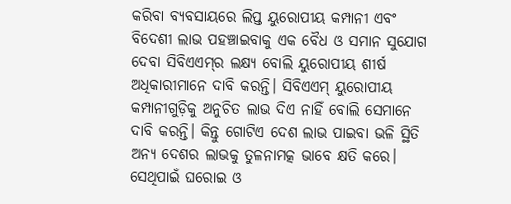କରିବା ବ୍ୟବସାୟରେ ଲିପ୍ତ ୟୁରୋପୀୟ କମ୍ପାନୀ ଏବଂ ବିଦେଶୀ ଲାଭ ପହଞ୍ଚାଇବାକୁ ଏକ ବୈଧ ଓ ସମାନ ସୁଯୋଗ ଦେବା ସିବିଏଏମ୍‌ର ଲକ୍ଷ୍ୟ ବୋଲି ୟୁରୋପୀୟ ଶୀର୍ଷ ଅଧିକାରୀମାନେ ଦାବି କରନ୍ତି। ସିବିଏଏମ୍‌ ୟୁରୋପୀୟ କମ୍ପାନୀଗୁଡ଼ିକୁ ଅନୁଚିତ ଲାଭ ଦିଏ ନାହିଁ ବୋଲି ସେମାନେ ଦାବି କରନ୍ତି। କିନ୍ତୁ ଗୋଟିଏ ଦେଶ ଲାଭ ପାଇବା ଭଳି ସ୍ଥିତି ଅନ୍ୟ ଦେଶର ଲାଭକୁ ତୁଳନାମତ୍କ ଭାବେ କ୍ଷତି କରେ। ସେଥିପାଇଁ ଘରୋଇ ଓ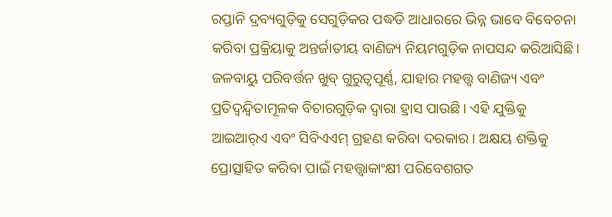ରପ୍ତାନି ଦ୍ରବ୍ୟଗୁଡ଼ିକୁ ସେଗୁଡ଼ିକର ପଦ୍ଧତି ଆଧାରରେ ଭିନ୍ନ ଭାବେ ବିବେଚନା କରିବା ପ୍ରକ୍ରିୟାକୁ ଅନ୍ତର୍ଜାତୀୟ ବାଣିଜ୍ୟ ନିୟମଗୁଡ଼ିକ ନାପସନ୍ଦ କରିଆସିଛି।
ଜଳବାୟୁ ପରିବର୍ତ୍ତନ ଖୁବ୍‌ ଗୁରୁତ୍ୱପୂର୍ଣ୍ଣ, ଯାହାର ମହତ୍ତ୍ୱ ବାଣିଜ୍ୟ ଏବଂ ପ୍ରତିଦ୍ୱନ୍ଦ୍ୱିତାମୂଳକ ବିଚାରଗୁଡ଼ିକ ଦ୍ୱାରା ହ୍ରାସ ପାଉଛି। ଏହି ଯୁକ୍ତିକୁ ଆଇଆର୍‌ଏ ଏବଂ ସିବିଏଏମ୍‌ ଗ୍ରହଣ କରିବା ଦରକାର। ଅକ୍ଷୟ ଶକ୍ତିକୁ ପ୍ରୋତ୍ସାହିତ କରିବା ପାଇଁ ମହତ୍ତ୍ୱାକାଂକ୍ଷୀ ପରିବେଶଗତ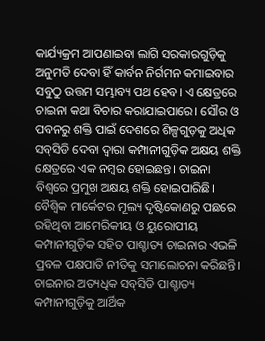କାର୍ଯ୍ୟକ୍ରମ ଆପଣାଇବା ଲାଗି ସରକାରଗୁଡ଼ିକୁ ଅନୁମତି ଦେବା ହିଁ କାର୍ବନ ନିର୍ଗମନ କମାଇବାର ସବୁଠୁ ଉତ୍ତମ ସମ୍ଭାବ୍ୟ ପଥ ହେବ। ଏ କ୍ଷେତ୍ରରେ ଚାଇନା କଥା ବିଚାର କରାଯାଇପାରେ। ସୌର ଓ ପବନରୁ ଶକ୍ତି ପାଇଁ ଦେଶରେ ଶିଳ୍ପଗୁଡ଼କୁ ଅଧିକ ସବ୍‌ସିଡି ଦେବା ଦ୍ୱାରା କମ୍ପାନୀଗୁଡ଼ିକ ଅକ୍ଷୟ ଶକ୍ତି କ୍ଷେତ୍ରରେ ଏକ ନମ୍ବର ହୋଇଛନ୍ତ। ଚାଇନା ବିଶ୍ୱରେ ପ୍ରମୁଖ ଅକ୍ଷୟ ଶକ୍ତି ହୋଇପାରିଛି। ବୈଶ୍ୱିକ ମାର୍କେଟର ମୂଲ୍ୟ ଦୃଷ୍ଟିକୋଣରୁ ପଛରେ ରହିଥିବା ଆମେରିକୀୟ ଓ ୟୁରୋପୀୟ କମ୍ପାନୀଗୁଡ଼ିକ ସହିତ ପାଶ୍ଚାତ୍ୟ ଚାଇନାର ଏଭଳି ପ୍ରବଳ ପକ୍ଷପାତି ନୀତିକୁ ସମାଲୋଚନା କରିଛନ୍ତି। ଚାଇନାର ଅତ୍ୟଧିକ ସବ୍‌ସିଡି ପାଶ୍ଚାତ୍ୟ କମ୍ପାନୀଗୁଡ଼ିକୁ ଆର୍ଥିକ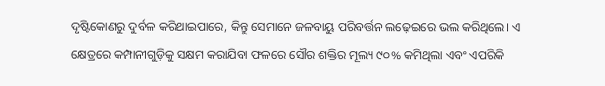ଦୃଷ୍ଟିକୋଣରୁ ଦୁର୍ବଳ କରିଥାଇପାରେ, କିନ୍ତୁ ସେମାନେ ଜଳବାୟୁ ପରିବର୍ତ୍ତନ ଲଢ଼େଇରେ ଭଲ କରିଥିଲେ। ଏ କ୍ଷେତ୍ରରେ କମ୍ପାନୀଗୁଡ଼ିକୁ ସକ୍ଷମ କରାଯିବା ଫଳରେ ସୌର ଶକ୍ତିର ମୂଲ୍ୟ ୯୦% କମିଥିଲା ଏବଂ ଏପରିକି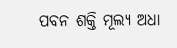ପବନ ଶକ୍ତି ମୂଲ୍ୟ ଅଧା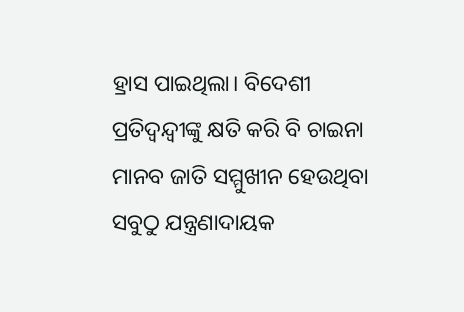ହ୍ରାସ ପାଇଥିଲା। ବିଦେଶୀ ପ୍ରତିଦ୍ୱନ୍ଦ୍ୱୀଙ୍କୁ କ୍ଷତି କରି ବି ଚାଇନା ମାନବ ଜାତି ସମ୍ମୁଖୀନ ହେଉଥିବା ସବୁଠୁ ଯନ୍ତ୍ରଣାଦାୟକ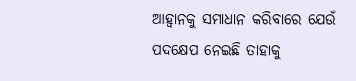ଆହ୍ବାନକୁ ସମାଧାନ କରିବାରେ ଯେଉଁ ପଦକ୍ଷେପ ନେଇଛି ତାହାକୁ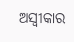ଅସ୍ବୀକାର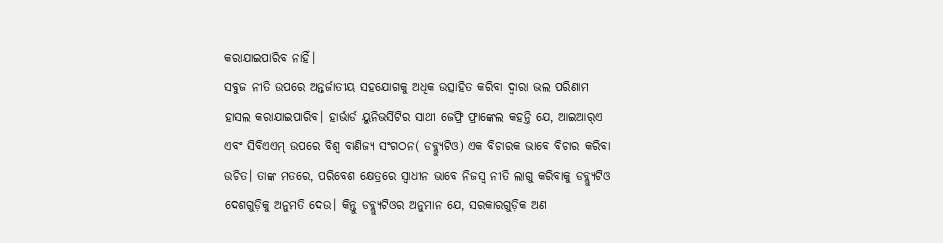କରାଯାଇପାରିବ ନାହିଁ।
ସବୁଜ ନୀତି ଉପରେ ଅନ୍ତର୍ଜାତୀୟ ସହଯୋଗକୁ ଅଧିକ ଉତ୍ସାହିତ କରିବା ଦ୍ୱାରା ଭଲ ପରିଣାମ ହାସଲ କରାଯାଇପାରିବ। ହାର୍ଭାର୍ଡ ୟୁନିଭର୍ସିଟିର ସାଥୀ ଜେଫ୍ରି ଫ୍ରାଙ୍କେଲ କହନ୍ତି ଯେ, ଆଇଆର୍‌ଏ ଏବଂ ସିବିଏଏମ୍‌ ଉପରେ ବିଶ୍ୱ ବାଣିଜ୍ୟ ସଂଗଠନ( ଡବ୍ଲ୍ୟୁଟିଓ) ଏକ ବିଚାରକ ଭାବେ ବିଚାର କରିବା ଉଚିତ। ତାଙ୍କ ମତରେ, ପରିବେଶ କ୍ଷେତ୍ରରେ ସ୍ବାଧୀନ ଭାବେ ନିଜସ୍ବ ନୀତି ଲାଗୁ କରିବାକୁ ଡବ୍ଲ୍ୟୁଟିଓ ଦେଶଗୁଡ଼ିକୁ ଅନୁମତି ଦେଉ। କିନ୍ତୁ ଡବ୍ଲ୍ୟୁଟିଓର ଅନୁମାନ ଯେ, ସରକାରଗୁଡ଼ିକ ଅଣ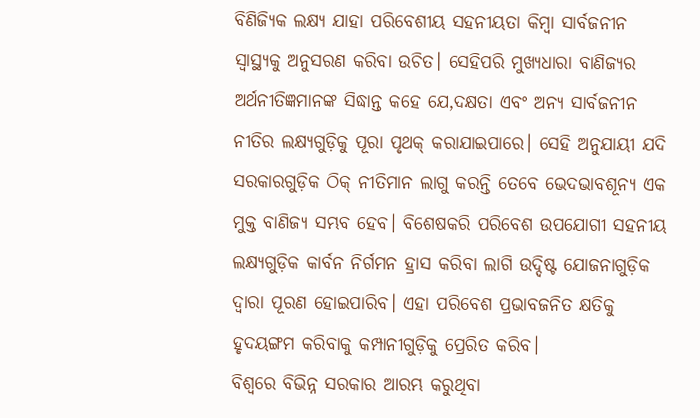ବିଣିଜ୍ୟିକ ଲକ୍ଷ୍ୟ ଯାହା ପରିବେଶୀୟ ସହନୀୟତା କିମ୍ବା ସାର୍ବଜନୀନ ସ୍ବାସ୍ଥ୍ୟକୁ ଅନୁସରଣ କରିବା ଉଚିତ। ସେହିପରି ମୁଖ୍ୟଧାରା ବାଣିଜ୍ୟର ଅର୍ଥନୀତିଜ୍ଞମାନଙ୍କ ସିଦ୍ଧାନ୍ତ କହେ ଯେ,ଦକ୍ଷତା ଏବଂ ଅନ୍ୟ ସାର୍ବଜନୀନ ନୀତିର ଲକ୍ଷ୍ୟଗୁଡ଼ିକୁ ପୂରା ପୃଥକ୍‌ କରାଯାଇପାରେ। ସେହି ଅନୁଯାୟୀ ଯଦି ସରକାରଗୁଡ଼ିକ ଠିକ୍‌ ନୀତିମାନ ଲାଗୁ କରନ୍ତି ତେବେ ଭେଦଭାବଶୂନ୍ୟ ଏକ ମୁକ୍ତ ବାଣିଜ୍ୟ ସମ୍ଭବ ହେବ। ବିଶେଷକରି ପରିବେଶ ଉପଯୋଗୀ ସହନୀୟ ଲକ୍ଷ୍ୟଗୁଡ଼ିକ କାର୍ବନ ନିର୍ଗମନ ହ୍ରାସ କରିବା ଲାଗି ଉଦ୍ଦିଷ୍ଟ ଯୋଜନାଗୁଡ଼ିକ ଦ୍ୱାରା ପୂରଣ ହୋଇପାରିବ। ଏହା ପରିବେଶ ପ୍ରଭାବଜନିତ କ୍ଷତିକୁ ହୃଦୟଙ୍ଗମ କରିବାକୁ କମ୍ପାନୀଗୁଡ଼ିକୁ ପ୍ରେରିତ କରିବ।
ବିଶ୍ୱରେ ବିଭିନ୍ନ ସରକାର ଆରମ୍ଭ କରୁଥିବା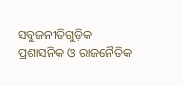ସବୁଜନୀତିଗୁଡ଼ିକ ପ୍ରଶାସନିକ ଓ ରାଜନୈତିକ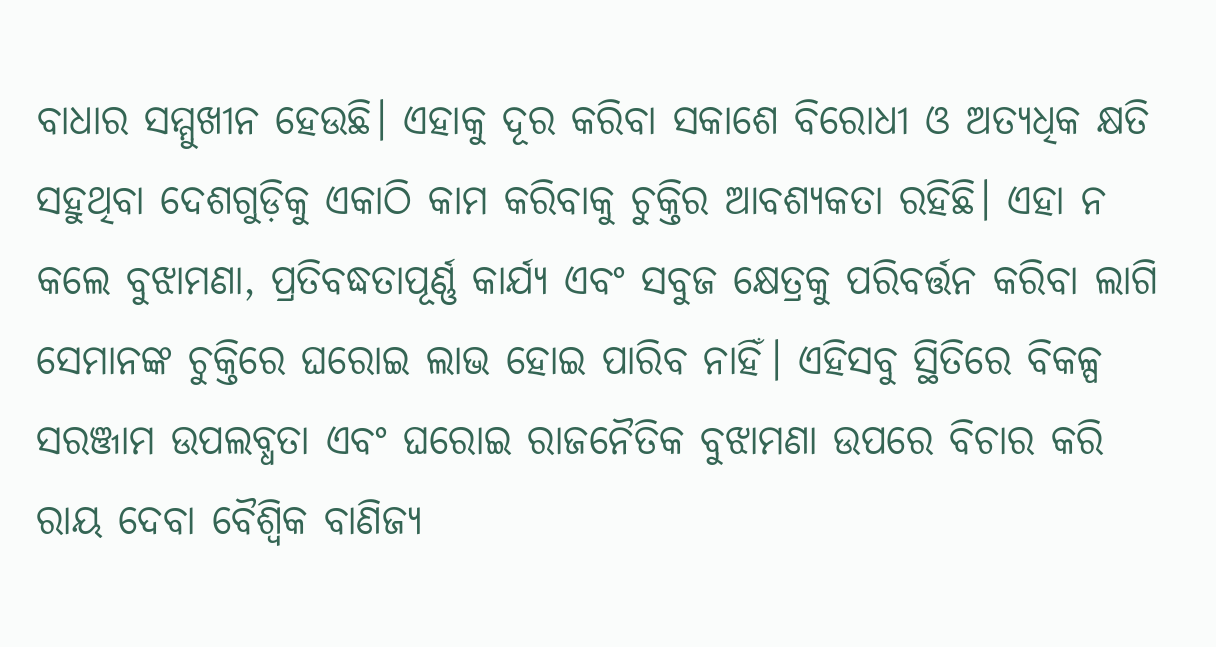ବାଧାର ସମ୍ମୁଖୀନ ହେଉଛି। ଏହାକୁ ଦୂର କରିବା ସକାଶେ ବିରୋଧୀ ଓ ଅତ୍ୟଧିକ କ୍ଷତି ସହୁଥିବା ଦେଶଗୁଡ଼ିକୁ ଏକାଠି କାମ କରିବାକୁ ଚୁକ୍ତିର ଆବଶ୍ୟକତା ରହିଛି। ଏହା ନ କଲେ ବୁଝାମଣା, ପ୍ରତିବଦ୍ଧତାପୂର୍ଣ୍ଣ କାର୍ଯ୍ୟ ଏବଂ ସବୁଜ କ୍ଷେତ୍ରକୁ ପରିବର୍ତ୍ତନ କରିବା ଲାଗି ସେମାନଙ୍କ ଚୁକ୍ତିରେ ଘରୋଇ ଲାଭ ହୋଇ ପାରିବ ନାହିଁ। ଏହିସବୁ ସ୍ଥିତିରେ ବିକଳ୍ପ ସରଞ୍ଜାମ ଉପଲବ୍ଧତା ଏବଂ ଘରୋଇ ରାଜନୈତିକ ବୁଝାମଣା ଉପରେ ବିଚାର କରି ରାୟ ଦେବା ବୈଶ୍ୱିକ ବାଣିଜ୍ୟ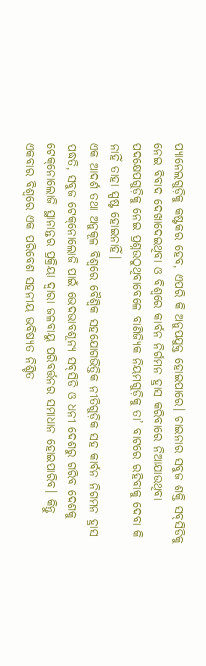ପ୍ୟାନେଲଗୁଡ଼ିକୁ କଷ୍ଟକର ହେବ, ଏପରି କି ଅନୁପଯୁକ୍ତ ହୋଇପାରେ। ଚାଇନାର ସବୁଜ ଶକ୍ତି ସବ୍‌ସିଡିକୁ ନେଇ ବିବାଦ ଦେଖାଦେଇଥିବା ଓ ବିଶ୍ୱରେ କାର୍ବନ ନିର୍ଗମନ ହ୍ରାସ କରିବାରେ ନିଆଯାଉଥିବା ପଦକ୍ଷେପଗୁଡ଼ିକୁ ନେଇ ପ୍ରଶ୍ନଉଠୁଥିବାବେଳେ ବାଣିଜ୍ୟିକ ନିୟମଗୁଡ଼ିକୁ ତା’ ବାଟରେ ରହିବାକୁ ଦେବା କି ନାହିଁ ତାହା ସ୍ପଷ୍ଟ ହୋଇନାହିଁ।
ଏକ ଆଦର୍ଶ ତଥା ଅନୁକୂଳ ବିଶ୍ୱରେ ବୈଶ୍ୱିକ ସହଯୋଗଭିତ୍ତିକ ନୀତିଗୁଡ଼ିକ ସହ କାର୍ବନ ନିଗମନ ହ୍ରାସ ପଦ୍ଧତି, ସବୁଜ ଟେକ୍‌ନୋଲୋଜି ପାଇଁ ଭେଦଭାବଶୂନ୍ୟ ସବ୍‌ସିଡି ଓ ଧନୀ ଦେଶରୁ ଗରିବ ଦେଶକୁ ଟେକ୍‌ନୋଲୋଜି ସ୍ଥାନାନ୍ତର ପ୍ରକ୍ରିୟା ଦ୍ୱାରା ଜଳବାୟୁ ପରିବର୍ତ୍ତନର ସମାଧାନ ହୋଇପାରିବ। କିନ୍ତୁ ଏକବାର ବିଶ୍ୱରେ ଏକ ପରିବେଶ ସହନୀୟ ଭବିଷ୍ୟତ ନିଶ୍ଚିତ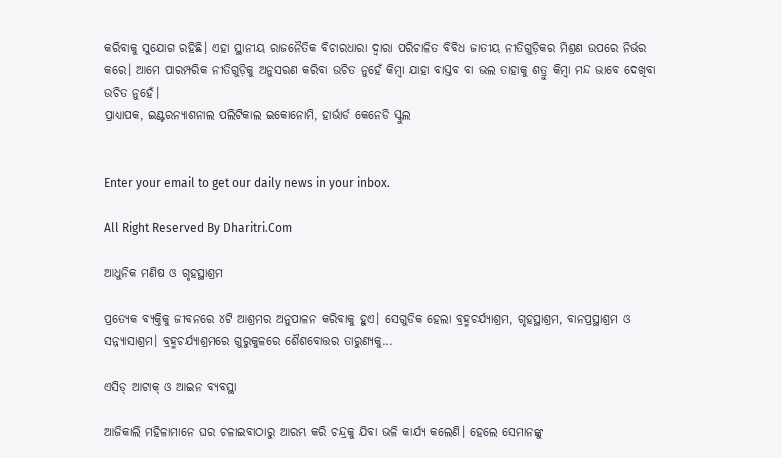କରିବାକୁ ସୁଯୋଗ ରହିଛି। ଏହା ସ୍ଥାନୀୟ ରାଜନୈତିକ ବିଚାରଧାରା ଦ୍ୱାରା ପରିଚାଳିତ ବିବିଧ ଜାତୀୟ ନୀତିଗୁଡ଼ିକର ମିଶ୍ରଣ ଉପରେ ନିର୍ଭର କରେ। ଆମେ ପାରମ୍ପରିକ ନୀତିଗୁଡ଼ିକୁ ଅନୁସରଣ କରିବା ଉଚିତ ନୁହେଁ କିମ୍ବା ଯାହା ବାସ୍ତବ ବା ଭଲ ତାହାକୁ ଶତ୍ରୁ କିମ୍ବା ମନ୍ଦ ଭାବେ ଦେଖିବା ଉଚିତ ନୁହେଁ।
ପ୍ରାଧ୍ୟାପକ, ଇଣ୍ଟରନ୍ୟାଶନାଲ ପଲିଟିକାଲ ଇକୋନୋମି, ହାର୍ଭାର୍ଡ କେନେଡି ସ୍କୁଲ


Enter your email to get our daily news in your inbox.

All Right Reserved By Dharitri.Com

ଆଧୁନିକ ମଣିଷ ଓ ଗୃହସ୍ଥାଶ୍ରମ

ପ୍ରତ୍ୟେକ ବ୍ୟକ୍ତିକୁ ଜୀବନରେ ୪ଟି ଆଶ୍ରମର ଅନୁପାଳନ କରିବାକୁ ହୁଏ। ସେଗୁଡିକ ହେଲା ବ୍ରହ୍ମଚର୍ଯ୍ୟାଶ୍ରମ, ଗୃହସ୍ଥାଶ୍ରମ, ବାନପ୍ରସ୍ଥାଶ୍ରମ ଓ ସନ୍ନ୍ୟାସାଶ୍ରମ। ବ୍ରହ୍ମଚର୍ଯ୍ୟାଶ୍ରମରେ ଗୁରୁକୁଳରେ ଶୈଶବୋତ୍ତର ତାରୁଣ୍ୟକୁ...

ଏସିଡ୍‌ ଆଟାକ୍‌ ଓ ଆଇନ ବ୍ୟବସ୍ଥା

ଆଜିକାଲି ମହିଳାମାନେ ଘର ଚଳାଇବାଠାରୁ ଆରମ୍ଭ କରି ଚନ୍ଦ୍ରକୁ ଯିବା ଭଳି କାର୍ଯ୍ୟ କଲେଣି। ହେଲେ ସେମାନଙ୍କୁ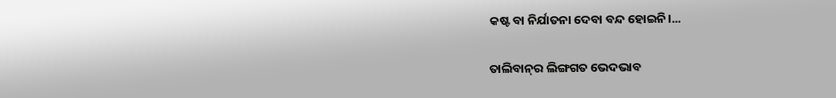କଷ୍ଟ ବା ନିର୍ଯାତନା ଦେବା ବନ୍ଦ ହୋଇନି।...

ତାଲିବାନ୍‌ର ଲିଙ୍ଗଗତ ଭେଦଭାବ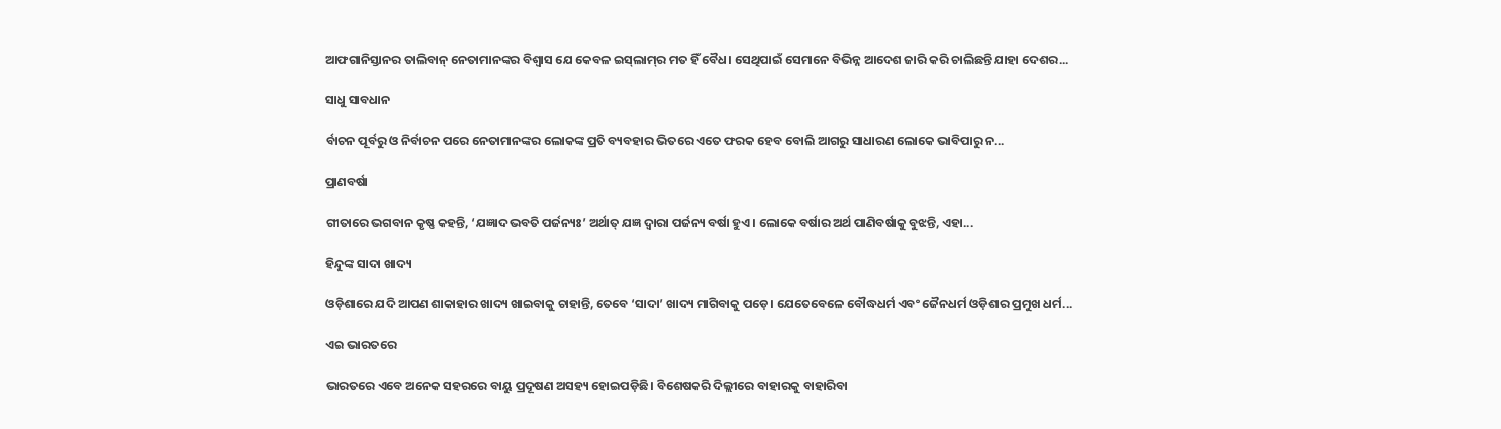ଆଫଗାନିସ୍ତାନର ତାଲିବାନ୍‌ ନେତାମାନଙ୍କର ବିଶ୍ୱାସ ଯେ କେବଳ ଇସ୍‌ଲାମ୍‌ର ମତ ହିଁ ବୈଧ। ସେଥିପାଇଁ ସେମାନେ ବିଭିନ୍ନ ଆଦେଶ ଜାରି କରି ଚାଲିଛନ୍ତି ଯାହା ଦେଶର...

ସାଧୁ ସାବଧାନ

ର୍ବାଚନ ପୂର୍ବରୁ ଓ ନିର୍ବାଚନ ପରେ ନେତାମାନଙ୍କର ଲୋକଙ୍କ ପ୍ରତି ବ୍ୟବହାର ଭିତରେ ଏତେ ଫରକ ହେବ ବୋଲି ଆଗରୁ ସାଧାରଣ ଲୋକେ ଭାବିପାରୁ ନ...

ପ୍ରାଣବର୍ଷା

ଗୀତାରେ ଭଗବାନ କୃଷ୍ଣ କହନ୍ତି, ‘ଯଜ୍ଞାଦ ଭବତି ପର୍ଜନ୍ୟଃ’ ଅର୍ଥାତ୍‌ ଯଜ୍ଞ ଦ୍ୱାରା ପର୍ଜନ୍ୟ ବର୍ଷା ହୁଏ। ଲୋକେ ବର୍ଷାର ଅର୍ଥ ପାଣିବର୍ଷାକୁ ବୁଝନ୍ତି, ଏହା...

ହିନ୍ଦୁଙ୍କ ସାଦା ଖାଦ୍ୟ

ଓଡ଼ିଶାରେ ଯଦି ଆପଣ ଶାକାହାର ଖାଦ୍ୟ ଖାଇବାକୁ ଚାହାନ୍ତି, ତେବେ ‘ସାଦା’ ଖାଦ୍ୟ ମାଗିବାକୁ ପଡ଼େ। ଯେତେବେଳେ ବୌଦ୍ଧଧର୍ମ ଏବଂ ଜୈନଧର୍ମ ଓଡ଼ିଶାର ପ୍ରମୁଖ ଧର୍ମ...

ଏଇ ଭାରତରେ

ଭାରତରେ ଏବେ ଅନେକ ସହରରେ ବାୟୁ ପ୍ରଦୂଷଣ ଅସହ୍ୟ ହୋଇପଡ଼ିଛି। ବିଶେଷକରି ଦିଲ୍ଲୀରେ ବାହାରକୁ ବାହାରିବା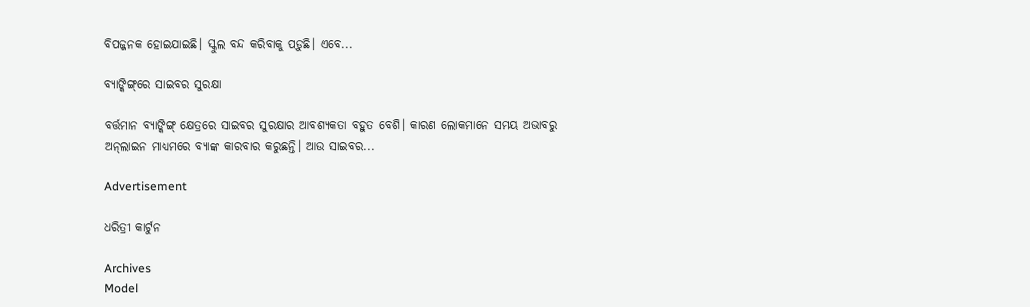ବିପଜ୍ଜନକ ହୋଇଯାଇଛି। ସ୍କୁଲ ବନ୍ଦ କରିବାକୁ ପଡ଼ୁଛି। ଏବେ...

ବ୍ୟାଙ୍କିଙ୍ଗ୍‌ରେ ସାଇବର ସୁରକ୍ଷା

ବର୍ତ୍ତମାନ ବ୍ୟାଙ୍କିଙ୍ଗ୍‌ କ୍ଷେତ୍ରରେ ସାଇବର ସୁରକ୍ଷାର ଆବଶ୍ୟକତା ବହୁତ ବେଶି। କାରଣ ଲୋକମାନେ ସମୟ ଅଭାବରୁ ଅନ୍‌ଲାଇନ ମାଧ୍ୟମରେ ବ୍ୟାଙ୍କ କାରବାର କରୁଛନ୍ତି। ଆଉ ସାଇବର...

Advertisement

ଧରିତ୍ରୀ କାର୍ଟୁନ

Archives
Model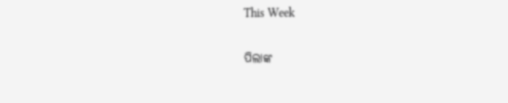This Week

ପିଲାଙ୍କ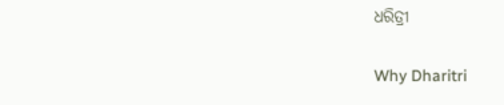ଧରିତ୍ରୀ

Why Dharitri